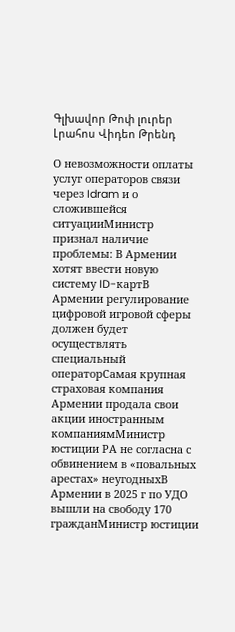Գլխավոր Թոփ լուրեր Լրահոս Վիդեո Թրենդ

О невозможности оплаты услуг операторов связи через Idram и о сложившейся ситуацииМинистр признал наличие проблемы: В Армении хотят ввести новую систему ID-картВ Армении регулирование цифровой игровой сферы должен будет осуществлять специальный операторСамая крупная страховая компания Армении продала свои акции иностранным компаниямМинистр юстиции РА не согласна с обвинением в «повальных арестах» неугодныхВ Армении в 2025 г по УДО вышли на свободу 170 гражданМинистр юстиции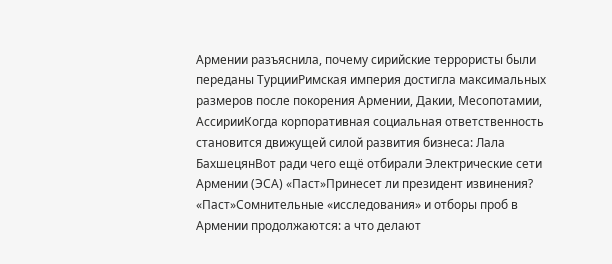Армении разъяснила, почему сирийские террористы были переданы ТурцииРимская империя достигла максимальных размеров после покорения Армении, Дакии, Месопотамии, АссирииКогда корпоративная социальная ответственность становится движущей силой развития бизнеса: Лала БахшецянВот ради чего ещё отбирали Электрические сети Армении (ЭСА) «Паст»Принесет ли президент извинения? «Паст»Сомнительные «исследования» и отборы проб в Армении продолжаются: а что делают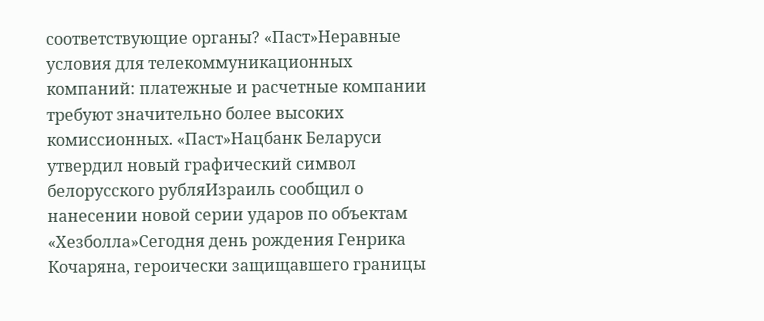соответствующие органы? «Паст»Неравные условия для телекоммуникационных компаний: платежные и расчетные компании требуют значительно более высоких комиссионных. «Паст»Нацбанк Беларуси утвердил новый графический символ белорусского рубляИзраиль сообщил о нанесении новой серии ударов по объектам «Хезболла»Сегодня день рождения Генрика Кочаряна, героически защищавшего границы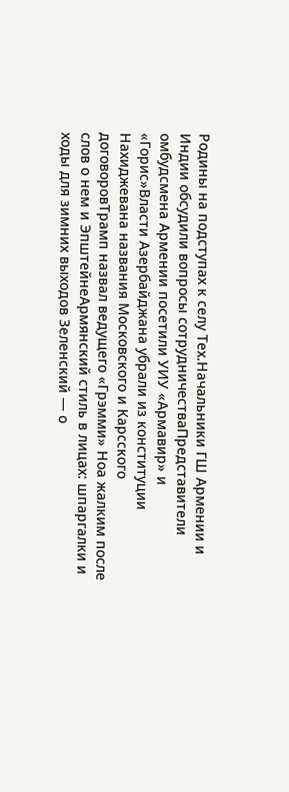Родины на подступах к селу Тех.Начальники ГШ Армении и Индии обсудили вопросы сотрудничестваПредставители омбудсмена Армении посетили УИУ «Армавир» и «Горис»Власти Азербайджана убрали из конституции Нахиджевана названия Московского и Карсского договоровТрамп назвал ведущего «Грэмми» Ноа жалким после слов о нем и ЭпштейнеАрмянский стиль в лицах: шпаргалки и ходы для зимних выходов Зеленский — о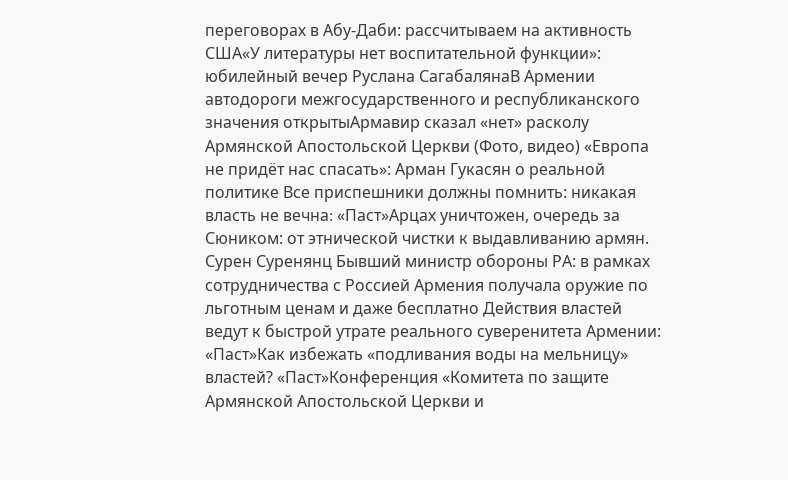переговорах в Абу-Даби: рассчитываем на активность США«У литературы нет воспитательной функции»: юбилейный вечер Руслана СагабалянаВ Армении автодороги межгосударственного и республиканского значения открытыАрмавир сказал «нет» расколу Армянской Апостольской Церкви (Фото, видео) «Европа не придёт нас спасать»: Арман Гукасян о реальной политике Все приспешники должны помнить: никакая власть не вечна։ «Паст»Арцах уничтожен, очередь за Сюником: от этнической чистки к выдавливанию армян. Сурен Суренянц Бывший министр обороны РА: в рамках сотрудничества с Россией Армения получала оружие по льготным ценам и даже бесплатно Действия властей ведут к быстрой утрате реального суверенитета Армении: «Паст»Как избежать «подливания воды на мельницу» властей? «Паст»Конференция «Комитета по защите Армянской Апостольской Церкви и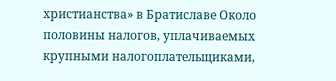христианства» в Братиславе Около половины налогов, уплачиваемых крупными налогоплательщиками,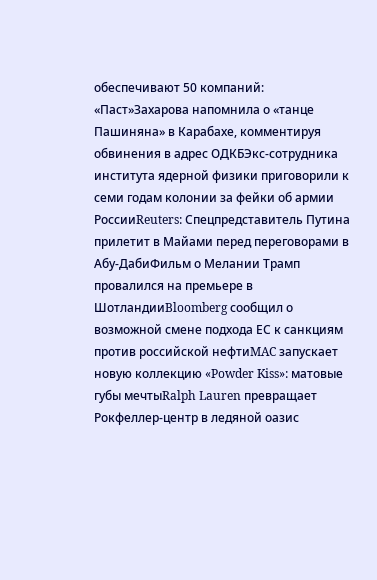обеспечивают 50 компаний: «Паст»Захарова напомнила о «танце Пашиняна» в Карабахе, комментируя обвинения в адрес ОДКБЭкс-сотрудника института ядерной физики приговорили к семи годам колонии за фейки об армии РоссииReuters: Спецпредставитель Путина прилетит в Майами перед переговорами в Абу-ДабиФильм о Мелании Трамп провалился на премьере в ШотландииBloomberg сообщил о возможной смене подхода ЕС к санкциям против российской нефтиMAC запускает новую коллекцию «Powder Kiss»: матовые губы мечтыRalph Lauren превращает Рокфеллер-центр в ледяной оазис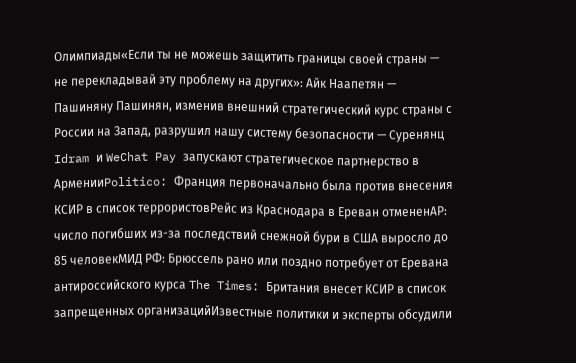Олимпиады«Если ты не можешь защитить границы своей страны — не перекладывай эту проблему на других»: Айк Наапетян — Пашиняну Пашинян, изменив внешний стратегический курс страны с России на Запад, разрушил нашу систему безопасности — Суренянц Idram и WeChat Pay запускают стратегическое партнерство в АрменииPolitico: Франция первоначально была против внесения КСИР в список террористовРейс из Краснодара в Ереван отмененAP: число погибших из-за последствий снежной бури в США выросло до 85 человекМИД РФ: Брюссель рано или поздно потребует от Еревана антироссийского курса The Times: Британия внесет КСИР в список запрещенных организацийИзвестные политики и эксперты обсудили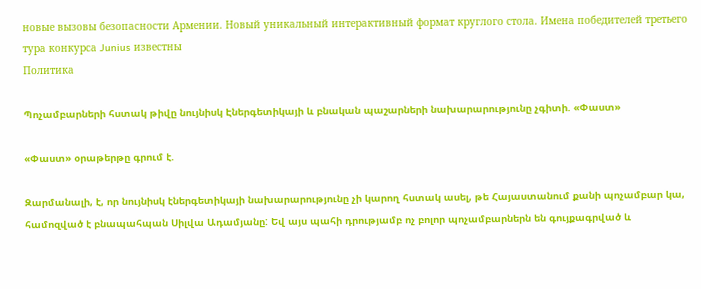новые вызовы безопасности Армении. Новый уникальный интерактивный формат круглого стола. Имена победителей третьего тура конкурса Junius известны
Политика

Պոչամբարների հստակ թիվը նույնիսկ Էներգետիկայի և բնական պաշարների նախարարությունը չգիտի. «Փաստ»

«Փաստ» օրաթերթը գրում է.

Զարմանալի, է, որ նույնիսկ էներգետիկայի նախարարությունը չի կարող հստակ ասել, թե Հայաստանում քանի պոչամբար կա, համոզված է բնապահպան Սիլվա Ադամյանը: Եվ այս պահի դրությամբ ոչ բոլոր պոչամբարներն են գույքագրված և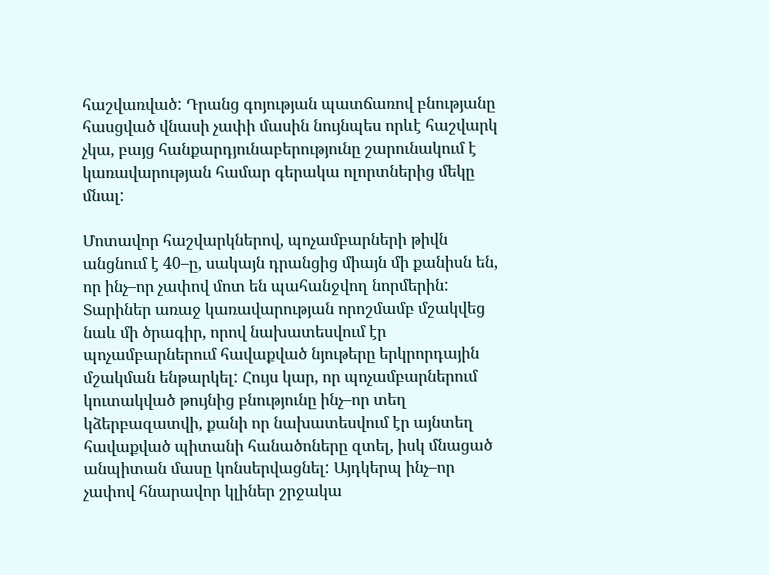հաշվառված: Դրանց գոյության պատճառով բնությանը հասցված վնասի չափի մասին նույնպես որևէ հաշվարկ չկա, բայց հանքարդյունաբերությունը շարունակում է կառավարության համար գերակա ոլորտներից մեկը մնալ:

Մոտավոր հաշվարկներով, պոչամբարների թիվն անցնում է 40–ը, սակայն դրանցից միայն մի քանիսն են, որ ինչ–որ չափով մոտ են պահանջվող նորմերին: Տարիներ առաջ կառավարության որոշմամբ մշակվեց նաև մի ծրագիր, որով նախատեսվում էր պոչամբարներում հավաքված նյութերը երկրորդային մշակման ենթարկել: Հույս կար, որ պոչամբարներում կուտակված թույնից բնությունը ինչ–որ տեղ կձերբազատվի, քանի որ նախատեսվում էր այնտեղ հավաքված պիտանի հանածոները զտել, իսկ մնացած անպիտան մասը կոնսերվացնել: Այդկերպ ինչ–որ չափով հնարավոր կլիներ շրջակա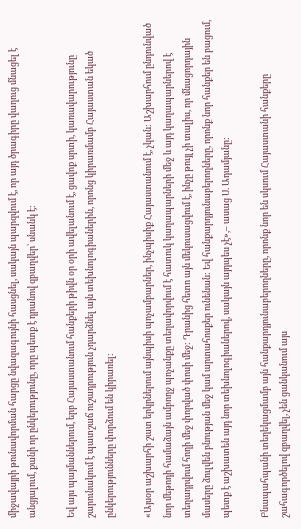միջավայրի թունավորման հարցը նվազագույնի հասցնել, սակայն պարզվում է, որ այդ ծրագիրը վաղուց մնացել է անցյալում, քանի որ ընկերությունը, որը պետք է դրանով զբաղվեր՝ սնանկ է:

Եվ այս պայմաններում, երբ Հայաստանում հանքերի թիվն օր օրի ավելանում է, ցավոք սրտի, կառավարությունը շարունակում է պատշաճ ուշադրություն չդարձնել այն տեխնոլոգիաներին, որոնց կիրառմամբ Հայաստան եկած ընկերությունները փորձում են կիրառել:

«Այսօր աշխարհի շատ երկրներում այնպիսի պոչամբարներ, ինչպիսիք Հայաստանում է, չկան: Աշխարհում ընդունված նոր մեթոդի համաձայն ամբողջ պոչանքը տեղավորվում է հատուկ կաղապարների մեջ և այդ կաղապարներով է տեղադրվում հողի մեջ փորված փոսի մեջ: Դրանից հետո այն մեկուսացվում է, ինչը թույլ չի տալիս, որ մնացորդային մասերը ձուլվեն բնության մեջ կամ արտահոսքեր ունենան: Եվ հանքարդյունաբերողները, որոնք նոր հանքեր են բացում, պետք է աշխատեն այդ նոր տեխնոլոգիաներով, սակայն այդպես չէ»,– ասաց Ս. Ադամյանը:

Բնապահպանի տեղեկացմամբ այն հանքարդյունաբերողները, որոնք նոր են սկսում Հայաստանի հանքերը շահագործելով զբաղվել, չեն ցանկանում այս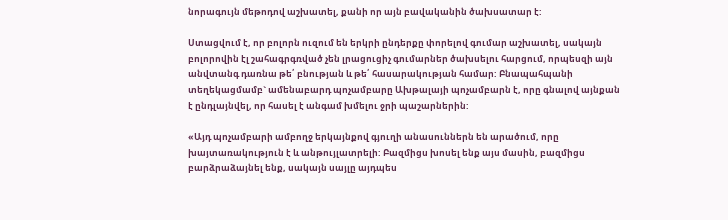նորագույն մեթոդով աշխատել, քանի որ այն բավականին ծախսատար է:

Ստացվում է, որ բոլորն ուզում են երկրի ընդերքը փորելով գումար աշխատել, սակայն բոլորովին էլ շահագրգռված չեն լրացուցիչ գումարներ ծախսելու հարցում, որպեսզի այն անվտանգ դառնա թե՛ բնության և թե՛ հասարակության համար: Բնապահպանի տեղեկացմամբ` ամենաբարդ պոչամբարը Ախթալայի պոչամբարն է, որը գնալով այնքան է ընդլայնվել, որ հասել է անգամ խմելու ջրի պաշարներին:

«Այդ պոչամբարի ամբողջ երկայնքով գյուղի անասուններն են արածում, որը խայտառակություն է և անթույլատրելի: Բազմիցս խոսել ենք այս մասին, բազմիցս բարձրաձայնել ենք, սակայն սայլը այդպես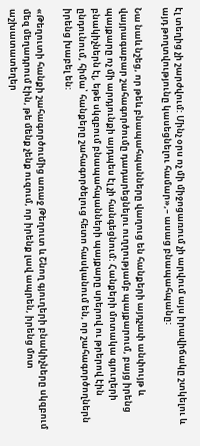էլ տեղից չի շարժվում: Մինչ օրս ոչ մի միջոցառում չի արվում այս իրավիճակը շտկելու և այդ թողտվությունը կասեցնելու համար»,– ասաց բնապահպանը:

Նա նաև նշեց, որ թեև բնապահպանները վաղուց են հանքերի այդչափ անփույթ և վայրագաբար շահագործումը դադարեցնելու ուղղությամբ պայքարում, բայց իրենց պայքարը ոչ մի արդյունքի այդպես էլ չի հանգեցնում: Հանքերի մոտակա գյուղերի բնակիչներն էլ, եթե սկզբում բնապահպանների պայքարը սրերով ու թրերով էին ընդունում, հիմա՝ հանքերը շահագործելուց հետո հասկանում են, որ շահագործողներն իրենց խաբել են:

«Թեղուտի հանքի շահագործումից առաջ Թեղուտ և Շնող գյուղերի բնակիչները սկզբում մեզ մեղադրում էին, թե մենք չենք ուզում, որ իրենք լավ ապրեն, իրենց մոտ աշխատատեղեր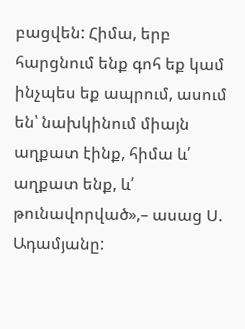բացվեն: Հիմա, երբ հարցնում ենք գոհ եք կամ ինչպես եք ապրում, ասում են՝ նախկինում միայն աղքատ էինք, հիմա և՛ աղքատ ենք, և՛ թունավորված»,– ասաց Ս. Ադամյանը: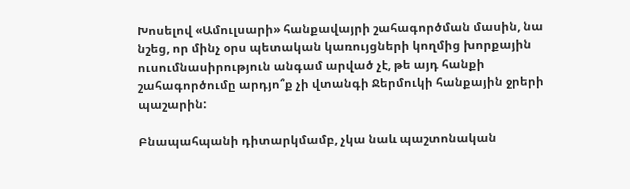Խոսելով «Ամուլսարի» հանքավայրի շահագործման մասին, նա նշեց, որ մինչ օրս պետական կառույցների կողմից խորքային ուսումնասիրություն անգամ արված չէ, թե այդ հանքի շահագործումը արդյո՞ք չի վտանգի Ջերմուկի հանքային ջրերի պաշարին:

Բնապահպանի դիտարկմամբ, չկա նաև պաշտոնական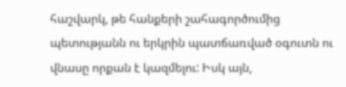հաշվարկ, թե հանքերի շահագործումից պետությանն ու երկրին պատճառված օգուտն ու վնասը որքան է կազմելու: Իսկ այն,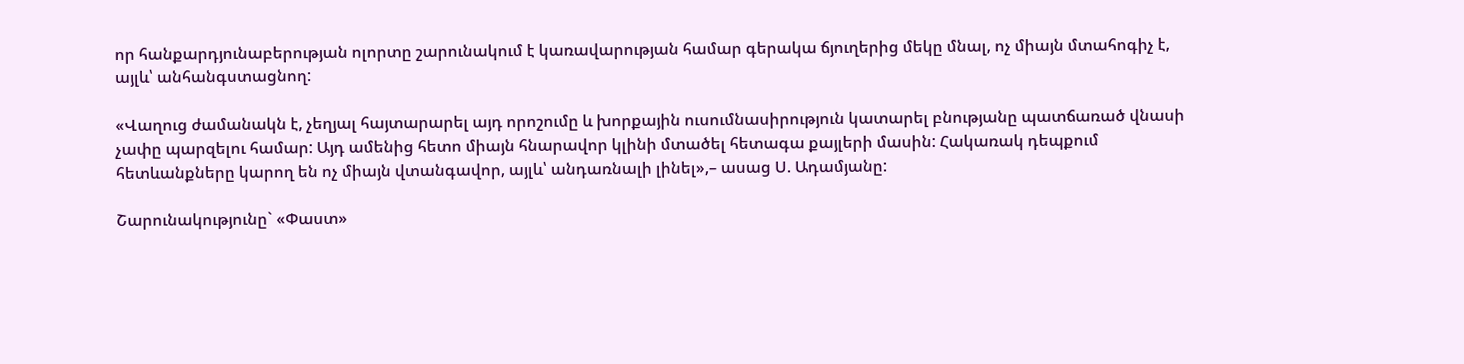որ հանքարդյունաբերության ոլորտը շարունակում է կառավարության համար գերակա ճյուղերից մեկը մնալ, ոչ միայն մտահոգիչ է, այլև՝ անհանգստացնող:

«Վաղուց ժամանակն է, չեղյալ հայտարարել այդ որոշումը և խորքային ուսումնասիրություն կատարել բնությանը պատճառած վնասի չափը պարզելու համար: Այդ ամենից հետո միայն հնարավոր կլինի մտածել հետագա քայլերի մասին: Հակառակ դեպքում հետևանքները կարող են ոչ միայն վտանգավոր, այլև՝ անդառնալի լինել»,– ասաց Ս. Ադամյանը:

Շարունակությունը` «Փաստ»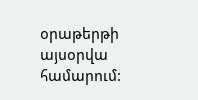օրաթերթի այսօրվա համարում: